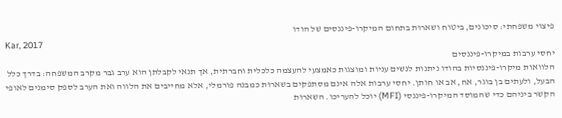פיצוי משפחתי: סיכונים, ביטוח ושארוּת בתחום המיקרו-פיננסים של הודו
Kar, 2017
יחסי ערבות במיקרו-פיננסים
הלוואות מיקרו-פיננסיות בהודו ניתנות לנשים עניות ומוצגות כאמצעי להעצמה כלכלית וחברתית, אך תנאי לקבלתן הוא ערב גבר מקרב המשפחה: בדרך כלל הבעל, ולעתים בן בוגר, אח, אב או חותן. יחסי ערבות אלה אינם מסתפקים בשארוּת כמבנה פורמלי, אלא מחייבים את הלווה ואת הערב לספק סימנים לאופי הקשר ביניהם כדי שהמוסד המיקרו-פיננסי (MFI) יוכל להעריכו. השארוּת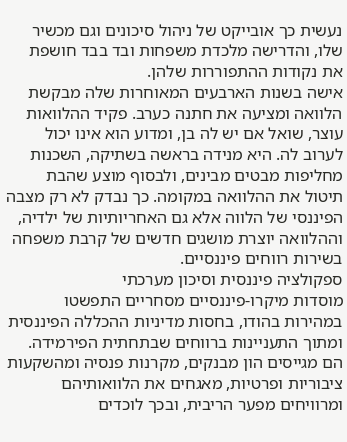נעשית כך אובייקט של ניהול סיכונים וגם מכשיר שלו, והדרישה מלכדת משפחות ובד בבד חושפת את נקודות ההתפוררות שלהן.
אישה בשנות הארבעים המאוחרות שלה מבקשת הלוואה ומציעה את חתנה כערב. פקיד ההלוואות עוצר, שואל אם יש לה בן, ומדוע הוא אינו יכול לערוב לה. היא מנידה בראשה בשתיקה, השכנות מחליפות מבטים מבינים, ולבסוף מוצע שהבת תיטול את ההלוואה במקומה. כך נבדק לא רק מצבה הפיננסי של הלווה אלא גם האחריותיות של ילדיה, וההלוואה יוצרת מושגים חדשים של קרבת משפחה בשירות רווחים פיננסיים.
ספקולציה פיננסית וסיכון מערכתי
מוסדות מיקרו-פיננסיים מסחריים התפשטו במהירות בהודו, בחסות מדיניות ההכללה הפיננסית ומתוך התעניינות ברווחים שבתחתית הפירמידה. הם מגייסים הון מבנקים, מקרנות פנסיה ומהשקעות ציבוריות ופרטיות, מאגחים את הלוואותיהם ומרוויחים מפער הריבית, ובכך לוכדים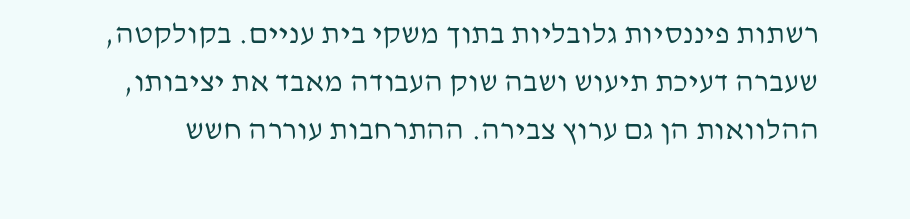רשתות פיננסיות גלובליות בתוך משקי בית עניים. בקולקטה, שעברה דעיכת תיעוש ושבה שוק העבודה מאבד את יציבותו, ההלוואות הן גם ערוץ צבירה. ההתרחבות עוררה חשש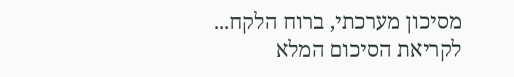מסיכון מערכתי, ברוח הלקח...
לקריאת הסיכום המלא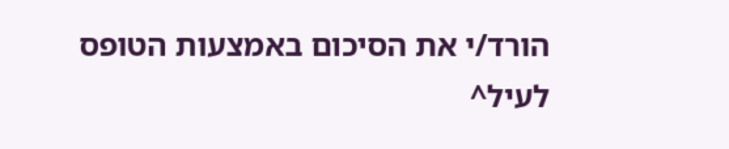הורד/י את הסיכום באמצעות הטופס לעיל^